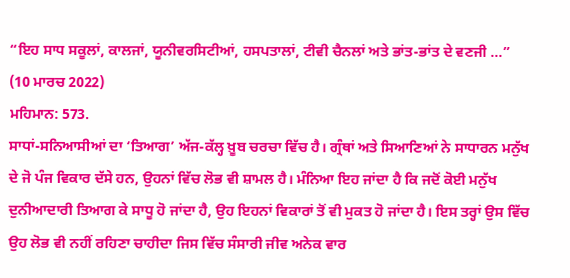“ਇਹ ਸਾਧ ਸਕੂਲਾਂ, ਕਾਲਜਾਂ, ਯੂਨੀਵਰਸਿਟੀਆਂ, ਹਸਪਤਾਲਾਂ, ਟੀਵੀ ਚੈਨਲਾਂ ਅਤੇ ਭਾਂਤ-ਭਾਂਤ ਦੇ ਵਣਜੀ ...”
(10 ਮਾਰਚ 2022)
ਮਹਿਮਾਨ: 573.
ਸਾਧਾਂ-ਸਨਿਆਸੀਆਂ ਦਾ ‘ਤਿਆਗ’ ਅੱਜ-ਕੱਲ੍ਹ ਖ਼ੂਬ ਚਰਚਾ ਵਿੱਚ ਹੈ। ਗ੍ਰੰਥਾਂ ਅਤੇ ਸਿਆਣਿਆਂ ਨੇ ਸਾਧਾਰਨ ਮਨੁੱਖ ਦੇ ਜੋ ਪੰਜ ਵਿਕਾਰ ਦੱਸੇ ਹਨ, ਉਹਨਾਂ ਵਿੱਚ ਲੋਭ ਵੀ ਸ਼ਾਮਲ ਹੈ। ਮੰਨਿਆ ਇਹ ਜਾਂਦਾ ਹੈ ਕਿ ਜਦੋਂ ਕੋਈ ਮਨੁੱਖ ਦੁਨੀਆਦਾਰੀ ਤਿਆਗ ਕੇ ਸਾਧੂ ਹੋ ਜਾਂਦਾ ਹੈ, ਉਹ ਇਹਨਾਂ ਵਿਕਾਰਾਂ ਤੋਂ ਵੀ ਮੁਕਤ ਹੋ ਜਾਂਦਾ ਹੈ। ਇਸ ਤਰ੍ਹਾਂ ਉਸ ਵਿੱਚ ਉਹ ਲੋਭ ਵੀ ਨਹੀਂ ਰਹਿਣਾ ਚਾਹੀਦਾ ਜਿਸ ਵਿੱਚ ਸੰਸਾਰੀ ਜੀਵ ਅਨੇਕ ਵਾਰ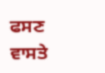ਫਸਣ ਵਾਸਤੇ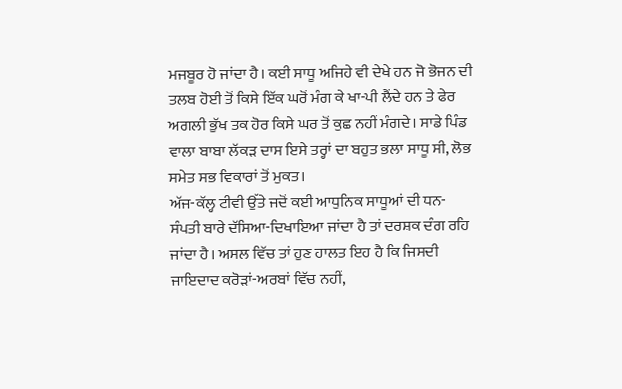ਮਜਬੂਰ ਹੋ ਜਾਂਦਾ ਹੈ। ਕਈ ਸਾਧੂ ਅਜਿਹੇ ਵੀ ਦੇਖੇ ਹਨ ਜੋ ਭੋਜਨ ਦੀ ਤਲਬ ਹੋਈ ਤੋਂ ਕਿਸੇ ਇੱਕ ਘਰੋਂ ਮੰਗ ਕੇ ਖਾ-ਪੀ ਲੈਂਦੇ ਹਨ ਤੇ ਫੇਰ ਅਗਲੀ ਭੁੱਖ ਤਕ ਹੋਰ ਕਿਸੇ ਘਰ ਤੋਂ ਕੁਛ ਨਹੀਂ ਮੰਗਦੇ। ਸਾਡੇ ਪਿੰਡ ਵਾਲਾ ਬਾਬਾ ਲੱਕੜ ਦਾਸ ਇਸੇ ਤਰ੍ਹਾਂ ਦਾ ਬਹੁਤ ਭਲਾ ਸਾਧੂ ਸੀ, ਲੋਭ ਸਮੇਤ ਸਭ ਵਿਕਾਰਾਂ ਤੋਂ ਮੁਕਤ।
ਅੱਜ-ਕੱਲ੍ਹ ਟੀਵੀ ਉੱਤੇ ਜਦੋਂ ਕਈ ਆਧੁਨਿਕ ਸਾਧੂਆਂ ਦੀ ਧਨ-ਸੰਪਤੀ ਬਾਰੇ ਦੱਸਿਆ-ਦਿਖਾਇਆ ਜਾਂਦਾ ਹੈ ਤਾਂ ਦਰਸ਼ਕ ਦੰਗ ਰਹਿ ਜਾਂਦਾ ਹੈ। ਅਸਲ ਵਿੱਚ ਤਾਂ ਹੁਣ ਹਾਲਤ ਇਹ ਹੈ ਕਿ ਜਿਸਦੀ ਜਾਇਦਾਦ ਕਰੋੜਾਂ-ਅਰਬਾਂ ਵਿੱਚ ਨਹੀਂ,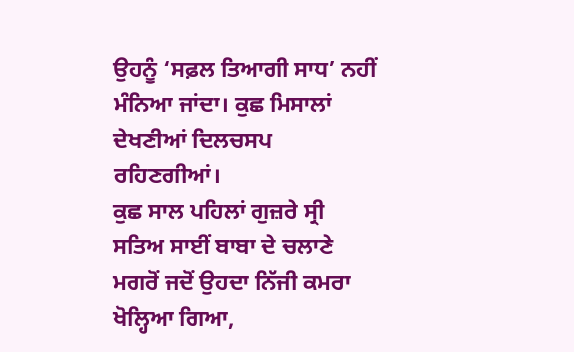ਉਹਨੂੰ ‘ਸਫ਼ਲ ਤਿਆਗੀ ਸਾਧ’ ਨਹੀਂ ਮੰਨਿਆ ਜਾਂਦਾ। ਕੁਛ ਮਿਸਾਲਾਂ ਦੇਖਣੀਆਂ ਦਿਲਚਸਪ ਰਹਿਣਗੀਆਂ।
ਕੁਛ ਸਾਲ ਪਹਿਲਾਂ ਗੁਜ਼ਰੇ ਸ੍ਰੀ ਸਤਿਅ ਸਾਈਂ ਬਾਬਾ ਦੇ ਚਲਾਣੇ ਮਗਰੋਂ ਜਦੋਂ ਉਹਦਾ ਨਿੱਜੀ ਕਮਰਾ ਖੋਲ੍ਹਿਆ ਗਿਆ,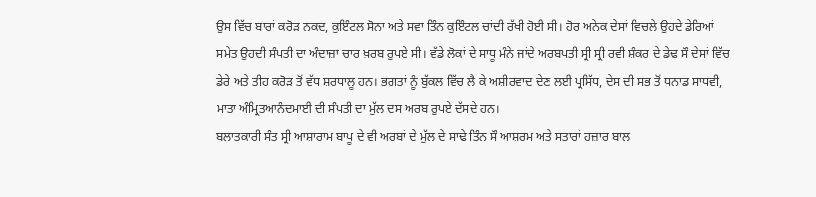ਉਸ ਵਿੱਚ ਬਾਰਾਂ ਕਰੋੜ ਨਕਦ, ਕੁਇੰਟਲ ਸੋਨਾ ਅਤੇ ਸਵਾ ਤਿੰਨ ਕੁਇੰਟਲ ਚਾਂਦੀ ਰੱਖੀ ਹੋਈ ਸੀ। ਹੋਰ ਅਨੇਕ ਦੇਸਾਂ ਵਿਚਲੇ ਉਹਦੇ ਡੇਰਿਆਂ ਸਮੇਤ ਉਹਦੀ ਸੰਪਤੀ ਦਾ ਅੰਦਾਜ਼ਾ ਚਾਰ ਖ਼ਰਬ ਰੁਪਏ ਸੀ। ਵੱਡੇ ਲੋਕਾਂ ਦੇ ਸਾਧੂ ਮੰਨੇ ਜਾਂਦੇ ਅਰਬਪਤੀ ਸ੍ਰੀ ਸ੍ਰੀ ਰਵੀ ਸ਼ੰਕਰ ਦੇ ਡੇਢ ਸੌ ਦੇਸਾਂ ਵਿੱਚ ਡੇਰੇ ਅਤੇ ਤੀਹ ਕਰੋੜ ਤੋਂ ਵੱਧ ਸ਼ਰਧਾਲੂ ਹਨ। ਭਗਤਾਂ ਨੂੰ ਬੁੱਕਲ ਵਿੱਚ ਲੈ ਕੇ ਅਸ਼ੀਰਵਾਦ ਦੇਣ ਲਈ ਪ੍ਰਸਿੱਧ, ਦੇਸ ਦੀ ਸਭ ਤੋਂ ਧਨਾਡ ਸਾਧਵੀ, ਮਾਤਾ ਅੰਮ੍ਰਿਤਆਨੰਦਮਾਈ ਦੀ ਸੰਪਤੀ ਦਾ ਮੁੱਲ ਦਸ ਅਰਬ ਰੁਪਏ ਦੱਸਦੇ ਹਨ।
ਬਲਾਤਕਾਰੀ ਸੰਤ ਸ੍ਰੀ ਆਸ਼ਾਰਾਮ ਬਾਪੂ ਦੇ ਵੀ ਅਰਬਾਂ ਦੇ ਮੁੱਲ ਦੇ ਸਾਢੇ ਤਿੰਨ ਸੌ ਆਸ਼ਰਮ ਅਤੇ ਸਤਾਰਾਂ ਹਜ਼ਾਰ ਬਾਲ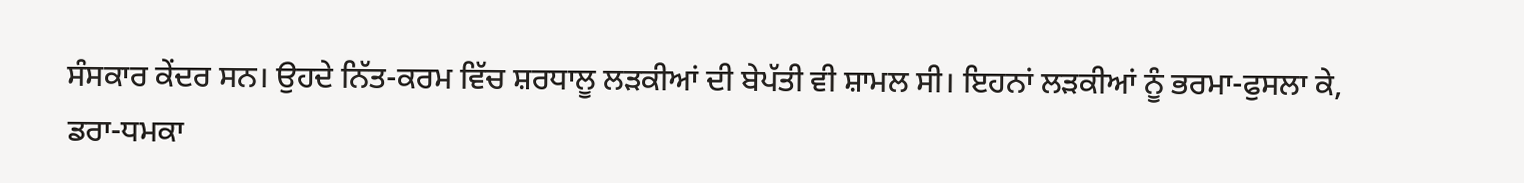ਸੰਸਕਾਰ ਕੇਂਦਰ ਸਨ। ਉਹਦੇ ਨਿੱਤ-ਕਰਮ ਵਿੱਚ ਸ਼ਰਧਾਲੂ ਲੜਕੀਆਂ ਦੀ ਬੇਪੱਤੀ ਵੀ ਸ਼ਾਮਲ ਸੀ। ਇਹਨਾਂ ਲੜਕੀਆਂ ਨੂੰ ਭਰਮਾ-ਫੁਸਲਾ ਕੇ, ਡਰਾ-ਧਮਕਾ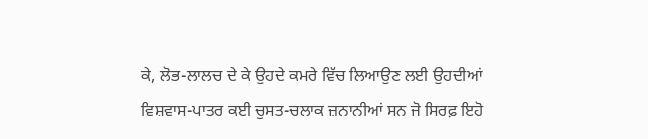ਕੇ, ਲੋਭ-ਲਾਲਚ ਦੇ ਕੇ ਉਹਦੇ ਕਮਰੇ ਵਿੱਚ ਲਿਆਉਣ ਲਈ ਉਹਦੀਆਂ ਵਿਸ਼ਵਾਸ-ਪਾਤਰ ਕਈ ਚੁਸਤ-ਚਲਾਕ ਜ਼ਨਾਨੀਆਂ ਸਨ ਜੋ ਸਿਰਫ਼ ਇਹੋ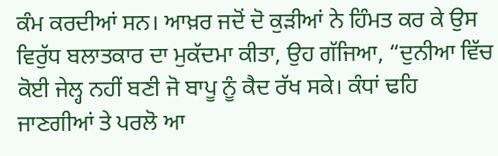ਕੰਮ ਕਰਦੀਆਂ ਸਨ। ਆਖ਼ਰ ਜਦੋਂ ਦੋ ਕੁੜੀਆਂ ਨੇ ਹਿੰਮਤ ਕਰ ਕੇ ਉਸ ਵਿਰੁੱਧ ਬਲਾਤਕਾਰ ਦਾ ਮੁਕੱਦਮਾ ਕੀਤਾ, ਉਹ ਗੱਜਿਆ, “ਦੁਨੀਆ ਵਿੱਚ ਕੋਈ ਜੇਲ੍ਹ ਨਹੀਂ ਬਣੀ ਜੋ ਬਾਪੂ ਨੂੰ ਕੈਦ ਰੱਖ ਸਕੇ। ਕੰਧਾਂ ਢਹਿ ਜਾਣਗੀਆਂ ਤੇ ਪਰਲੋ ਆ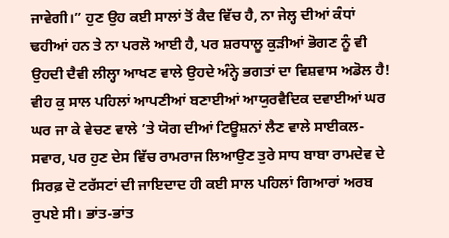ਜਾਵੇਗੀ।” ਹੁਣ ਉਹ ਕਈ ਸਾਲਾਂ ਤੋਂ ਕੈਦ ਵਿੱਚ ਹੈ, ਨਾ ਜੇਲ੍ਹ ਦੀਆਂ ਕੰਧਾਂ ਢਹੀਆਂ ਹਨ ਤੇ ਨਾ ਪਰਲੋ ਆਈ ਹੈ, ਪਰ ਸ਼ਰਧਾਲੂ ਕੁੜੀਆਂ ਭੋਗਣ ਨੂੰ ਵੀ ਉਹਦੀ ਦੈਵੀ ਲੀਲ੍ਹਾ ਆਖਣ ਵਾਲੇ ਉਹਦੇ ਅੰਨ੍ਹੇ ਭਗਤਾਂ ਦਾ ਵਿਸ਼ਵਾਸ ਅਡੋਲ ਹੈ!
ਵੀਹ ਕੁ ਸਾਲ ਪਹਿਲਾਂ ਆਪਣੀਆਂ ਬਣਾਈਆਂ ਆਯੁਰਵੈਦਿਕ ਦਵਾਈਆਂ ਘਰ ਘਰ ਜਾ ਕੇ ਵੇਚਣ ਵਾਲੇ ’ਤੇ ਯੋਗ ਦੀਆਂ ਟਿਊਸ਼ਨਾਂ ਲੈਣ ਵਾਲੇ ਸਾਈਕਲ-ਸਵਾਰ, ਪਰ ਹੁਣ ਦੇਸ ਵਿੱਚ ਰਾਮਰਾਜ ਲਿਆਉਣ ਤੁਰੇ ਸਾਧ ਬਾਬਾ ਰਾਮਦੇਵ ਦੇ ਸਿਰਫ਼ ਦੋ ਟਰੱਸਟਾਂ ਦੀ ਜਾਇਦਾਦ ਹੀ ਕਈ ਸਾਲ ਪਹਿਲਾਂ ਗਿਆਰਾਂ ਅਰਬ ਰੁਪਏ ਸੀ। ਭਾਂਤ-ਭਾਂਤ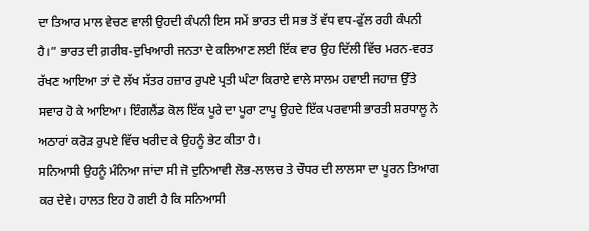ਦਾ ਤਿਆਰ ਮਾਲ ਵੇਚਣ ਵਾਲੀ ਉਹਦੀ ਕੰਪਨੀ ਇਸ ਸਮੇਂ ਭਾਰਤ ਦੀ ਸਭ ਤੋਂ ਵੱਧ ਵਧ-ਫੁੱਲ ਰਹੀ ਕੰਪਨੀ ਹੈ।” ਭਾਰਤ ਦੀ ਗ਼ਰੀਬ-ਦੁਖਿਆਰੀ ਜਨਤਾ ਦੇ ਕਲਿਆਣ ਲਈ ਇੱਕ ਵਾਰ ਉਹ ਦਿੱਲੀ ਵਿੱਚ ਮਰਨ-ਵਰਤ ਰੱਖਣ ਆਇਆ ਤਾਂ ਦੋ ਲੱਖ ਸੱਤਰ ਹਜ਼ਾਰ ਰੁਪਏ ਪ੍ਰਤੀ ਘੰਟਾ ਕਿਰਾਏ ਵਾਲੇ ਸਾਲਮ ਹਵਾਈ ਜਹਾਜ਼ ਉੱਤੇ ਸਵਾਰ ਹੋ ਕੇ ਆਇਆ। ਇੰਗਲੈਂਡ ਕੋਲ ਇੱਕ ਪੂਰੇ ਦਾ ਪੂਰਾ ਟਾਪੂ ਉਹਦੇ ਇੱਕ ਪਰਵਾਸੀ ਭਾਰਤੀ ਸ਼ਰਧਾਲੂ ਨੇ ਅਠਾਰਾਂ ਕਰੋੜ ਰੁਪਏ ਵਿੱਚ ਖਰੀਦ ਕੇ ਉਹਨੂੰ ਭੇਟ ਕੀਤਾ ਹੈ।
ਸਨਿਆਸੀ ਉਹਨੂੰ ਮੰਨਿਆ ਜਾਂਦਾ ਸੀ ਜੋ ਦੁਨਿਆਵੀ ਲੋਭ-ਲਾਲਚ ਤੇ ਚੌਧਰ ਦੀ ਲਾਲਸਾ ਦਾ ਪੂਰਨ ਤਿਆਗ ਕਰ ਦੇਵੇ। ਹਾਲਤ ਇਹ ਹੋ ਗਈ ਹੈ ਕਿ ਸਨਿਆਸੀ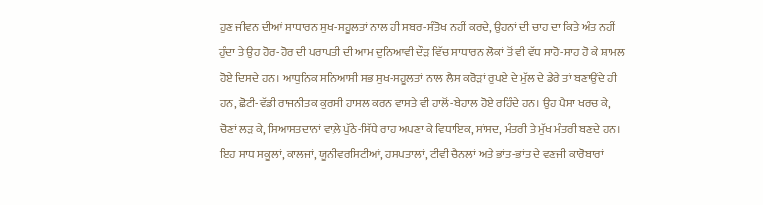ਹੁਣ ਜੀਵਨ ਦੀਆਂ ਸਾਧਾਰਨ ਸੁਖ-ਸਹੂਲਤਾਂ ਨਾਲ ਹੀ ਸਬਰ-ਸੰਤੋਖ ਨਹੀਂ ਕਰਦੇ, ਉਹਨਾਂ ਦੀ ਚਾਹ ਦਾ ਕਿਤੇ ਅੰਤ ਨਹੀਂ ਹੁੰਦਾ ਤੇ ਉਹ ਹੋਰ-ਹੋਰ ਦੀ ਪਰਾਪਤੀ ਦੀ ਆਮ ਦੁਨਿਆਵੀ ਦੌੜ ਵਿੱਚ ਸਾਧਾਰਨ ਲੋਕਾਂ ਤੋਂ ਵੀ ਵੱਧ ਸਾਹੋ-ਸਾਹ ਹੋ ਕੇ ਸ਼ਾਮਲ ਹੋਏ ਦਿਸਦੇ ਹਨ। ਆਧੁਨਿਕ ਸਨਿਆਸੀ ਸਭ ਸੁਖ-ਸਹੂਲਤਾਂ ਨਾਲ ਲੈਸ ਕਰੋੜਾਂ ਰੁਪਏ ਦੇ ਮੁੱਲ ਦੇ ਡੇਰੇ ਤਾਂ ਬਣਾਉਂਦੇ ਹੀ ਹਨ, ਛੋਟੀ-ਵੱਡੀ ਰਾਜਨੀਤਕ ਕੁਰਸੀ ਹਾਸਲ ਕਰਨ ਵਾਸਤੇ ਵੀ ਹਾਲੋਂ-ਬੇਹਾਲ ਹੋਏ ਰਹਿੰਦੇ ਹਨ। ਉਹ ਪੈਸਾ ਖਰਚ ਕੇ, ਚੋਣਾਂ ਲੜ ਕੇ, ਸਿਆਸਤਦਾਨਾਂ ਵਾਲ਼ੇ ਪੁੱਠੇ-ਸਿੱਧੇ ਰਾਹ ਅਪਣਾ ਕੇ ਵਿਧਾਇਕ, ਸਾਂਸਦ, ਮੰਤਰੀ ਤੇ ਮੁੱਖ ਮੰਤਰੀ ਬਣਦੇ ਹਨ।
ਇਹ ਸਾਧ ਸਕੂਲਾਂ, ਕਾਲਜਾਂ, ਯੂਨੀਵਰਸਿਟੀਆਂ, ਹਸਪਤਾਲਾਂ, ਟੀਵੀ ਚੈਨਲਾਂ ਅਤੇ ਭਾਂਤ-ਭਾਂਤ ਦੇ ਵਣਜੀ ਕਾਰੋਬਾਰਾਂ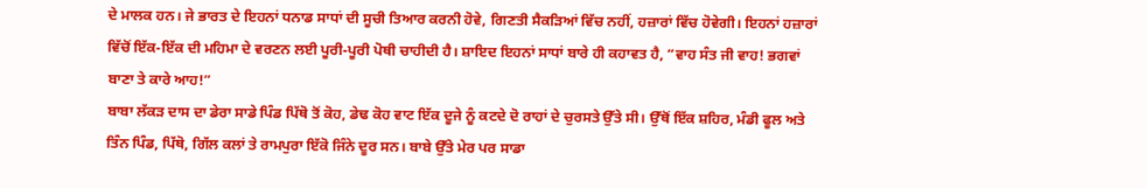ਦੇ ਮਾਲਕ ਹਨ। ਜੇ ਭਾਰਤ ਦੇ ਇਹਨਾਂ ਧਨਾਡ ਸਾਧਾਂ ਦੀ ਸੂਚੀ ਤਿਆਰ ਕਰਨੀ ਹੋਵੇ, ਗਿਣਤੀ ਸੈਕੜਿਆਂ ਵਿੱਚ ਨਹੀਂ, ਹਜ਼ਾਰਾਂ ਵਿੱਚ ਹੋਵੇਗੀ। ਇਹਨਾਂ ਹਜ਼ਾਰਾਂ ਵਿੱਚੋਂ ਇੱਕ-ਇੱਕ ਦੀ ਮਹਿਮਾ ਦੇ ਵਰਣਨ ਲਈ ਪੂਰੀ-ਪੂਰੀ ਪੋਥੀ ਚਾਹੀਦੀ ਹੈ। ਸ਼ਾਇਦ ਇਹਨਾਂ ਸਾਧਾਂ ਬਾਰੇ ਹੀ ਕਹਾਵਤ ਹੈ, “ਵਾਹ ਸੰਤ ਜੀ ਵਾਹ! ਭਗਵਾਂ ਬਾਣਾ ਤੇ ਕਾਰੇ ਆਹ!”
ਬਾਬਾ ਲੱਕੜ ਦਾਸ ਦਾ ਡੇਰਾ ਸਾਡੇ ਪਿੰਡ ਪਿੱਥੋ ਤੋਂ ਕੋਹ, ਡੇਢ ਕੋਹ ਵਾਟ ਇੱਕ ਦੂਜੇ ਨੂੰ ਕਟਦੇ ਦੋ ਰਾਹਾਂ ਦੇ ਚੁਰਸਤੇ ਉੱਤੇ ਸੀ। ਉੱਥੋਂ ਇੱਕ ਸ਼ਹਿਰ, ਮੰਡੀ ਫੂਲ ਅਤੇ ਤਿੰਨ ਪਿੰਡ, ਪਿੱਥੋ, ਗਿੱਲ ਕਲਾਂ ਤੇ ਰਾਮਪੁਰਾ ਇੱਕੋ ਜਿੰਨੇ ਦੂਰ ਸਨ। ਬਾਬੇ ਉੱਤੇ ਮੇਰ ਪਰ ਸਾਡਾ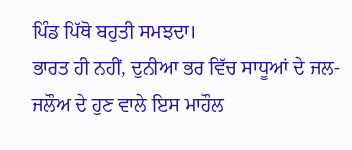ਪਿੰਡ ਪਿੱਥੋ ਬਹੁਤੀ ਸਮਝਦਾ।
ਭਾਰਤ ਹੀ ਨਹੀਂ, ਦੁਨੀਆ ਭਰ ਵਿੱਚ ਸਾਧੂਆਂ ਦੇ ਜਲ-ਜਲੌਅ ਦੇ ਹੁਣ ਵਾਲੇ ਇਸ ਮਾਹੌਲ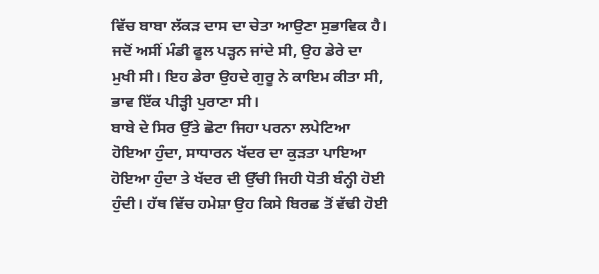ਵਿੱਚ ਬਾਬਾ ਲੱਕੜ ਦਾਸ ਦਾ ਚੇਤਾ ਆਉਣਾ ਸੁਭਾਵਿਕ ਹੈ। ਜਦੋਂ ਅਸੀਂ ਮੰਡੀ ਫੂਲ ਪੜ੍ਹਨ ਜਾਂਦੇ ਸੀ, ਉਹ ਡੇਰੇ ਦਾ ਮੁਖੀ ਸੀ। ਇਹ ਡੇਰਾ ਉਹਦੇ ਗੁਰੂ ਨੇ ਕਾਇਮ ਕੀਤਾ ਸੀ, ਭਾਵ ਇੱਕ ਪੀੜ੍ਹੀ ਪੁਰਾਣਾ ਸੀ।
ਬਾਬੇ ਦੇ ਸਿਰ ਉੱਤੇ ਛੋਟਾ ਜਿਹਾ ਪਰਨਾ ਲਪੇਟਿਆ ਹੋਇਆ ਹੁੰਦਾ, ਸਾਧਾਰਨ ਖੱਦਰ ਦਾ ਕੁੜਤਾ ਪਾਇਆ ਹੋਇਆ ਹੁੰਦਾ ਤੇ ਖੱਦਰ ਦੀ ਉੱਚੀ ਜਿਹੀ ਧੋਤੀ ਬੰਨ੍ਹੀ ਹੋਈ ਹੁੰਦੀ। ਹੱਥ ਵਿੱਚ ਹਮੇਸ਼ਾ ਉਹ ਕਿਸੇ ਬਿਰਛ ਤੋਂ ਵੱਢੀ ਹੋਈ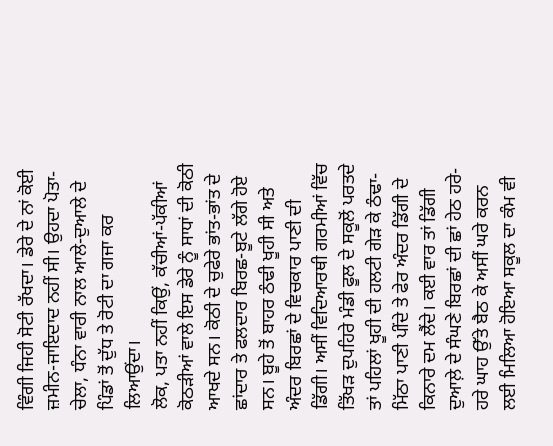ਵਿੰਗੀ ਜਿਹੀ ਸੋਟੀ ਰੱਖਦਾ। ਡੇਰੇ ਦੇ ਨਾਂ ਕੋਈ ਜ਼ਮੀਨ-ਜਾਇਦਾਦ ਨਹੀਂ ਸੀ। ਉਹਦਾ ਪੋਤਾ-ਚੇਲਾ, ਧੰਨਾ ਵਾਰੀ ਨਾਲ ਆਲੇ-ਦੁਆਲੇ ਦੇ ਪਿੰਡਾਂ ਤੋਂ ਦੁੱਧ ਤੇ ਰੋਟੀ ਦਾ ਗਜਾ ਕਰ ਲਿਆਉਂਦਾ।
ਲੋਕ, ਪਤਾ ਨਹੀਂ ਕਿਉਂ, ਕੱਚੀਆਂ-ਪੱਕੀਆਂ ਕੋਠੜੀਆਂ ਵਾਲੇ ਇਸ ਡੇਰੇ ਨੂੰ ਸਾਧਾਂ ਦੀ ਕੋਠੀ ਆਖਦੇ ਸਨ। ਕੋਠੀ ਦੇ ਚੁਫੇਰੇ ਭਾਂਤ-ਭਾਂਤ ਦੇ ਛਾਂਦਾਰ ਤੇ ਫਲਦਾਰ ਬਿਰਛ-ਬੂਟੇ ਲੱਗੇ ਹੋਏ ਸਨ। ਬੂਹੇ ਤੋਂ ਬਾਹਰ ਠੰਢੀ ਖੂਹੀ ਸੀ ਅਤੇ ਅੰਦਰ ਬਿਰਛਾਂ ਦੇ ਵਿਚਕਾਰ ਪਾਣੀ ਦੀ ਡਿੱਗੀ। ਅਸੀਂ ਵਿਦਿਆਰਥੀ ਗਰਮੀਆਂ ਵਿੱਚ ਤਿੱਖੜ ਦੁਪਹਿਰੇ ਮੰਡੀ ਫੂਲ ਦੇ ਸਕੂਲੋਂ ਪਰਤਦੇ ਤਾਂ ਪਹਿਲਾਂ ਖੂਹੀ ਦੀ ਹਲਟੀ ਗੇੜ ਕੇ ਠੰਢਾ-ਮਿੱਠਾ ਪਾਣੀ ਪੀਂਦੇ ਤੇ ਫੇਰ ਅੰਦਰ ਡਿੱਗੀ ਦੇ ਕਿਨਾਰੇ ਦਮ ਲੈਂਦੇ। ਕਈ ਵਾਰ ਤਾਂ ਡਿੱਗੀ ਦੁਆਲ਼ੇ ਦੇ ਸੰਘਣੇ ਬਿਰਛਾਂ ਦੀ ਛਾਂ ਹੇਠ ਹਰੇ-ਹਰੇ ਘਾਹ ਉੱਤੇ ਬੈਠ ਕੇ ਅਸੀਂ ਘਰੇ ਕਰਨ ਲਈ ਮਿਲਿਆ ਹੋਇਆ ਸਕੂਲ ਦਾ ਕੰਮ ਵੀ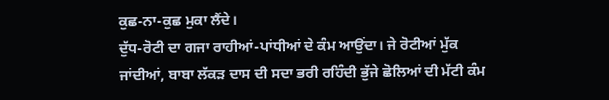ਕੁਛ-ਨਾ-ਕੁਛ ਮੁਕਾ ਲੈਂਦੇ।
ਦੁੱਧ-ਰੋਟੀ ਦਾ ਗਜਾ ਰਾਹੀਆਂ-ਪਾਂਧੀਆਂ ਦੇ ਕੰਮ ਆਉਂਦਾ। ਜੇ ਰੋਟੀਆਂ ਮੁੱਕ ਜਾਂਦੀਆਂ, ਬਾਬਾ ਲੱਕੜ ਦਾਸ ਦੀ ਸਦਾ ਭਰੀ ਰਹਿੰਦੀ ਭੁੱਜੇ ਛੋਲਿਆਂ ਦੀ ਮੱਟੀ ਕੰਮ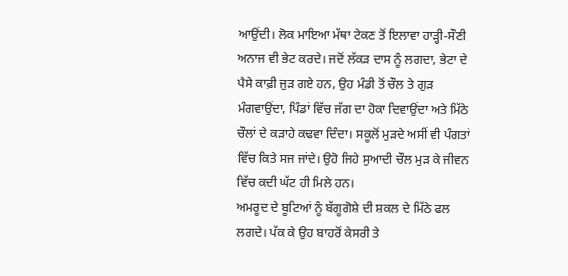ਆਉਂਦੀ। ਲੋਕ ਮਾਇਆ ਮੱਥਾ ਟੇਕਣ ਤੋਂ ਇਲਾਵਾ ਹਾੜ੍ਹੀ-ਸੌਣੀ ਅਨਾਜ ਵੀ ਭੇਟ ਕਰਦੇ। ਜਦੋਂ ਲੱਕੜ ਦਾਸ ਨੂੰ ਲਗਦਾ, ਭੇਟਾ ਦੇ ਪੈਸੇ ਕਾਫ਼ੀ ਜੁੜ ਗਏ ਹਨ, ਉਹ ਮੰਡੀ ਤੋਂ ਚੌਲ ਤੇ ਗੁੜ ਮੰਗਵਾਉਂਦਾ, ਪਿੰਡਾਂ ਵਿੱਚ ਜੱਗ ਦਾ ਹੋਕਾ ਦਿਵਾਉਂਦਾ ਅਤੇ ਮਿੱਠੇ ਚੌਲਾਂ ਦੇ ਕੜਾਹੇ ਕਢਵਾ ਦਿੰਦਾ। ਸਕੂਲੋਂ ਮੁੜਦੇ ਅਸੀਂ ਵੀ ਪੰਗਤਾਂ ਵਿੱਚ ਕਿਤੇ ਸਜ ਜਾਂਦੇ। ਉਹੋ ਜਿਹੇ ਸੁਆਦੀ ਚੌਲ ਮੁੜ ਕੇ ਜੀਵਨ ਵਿੱਚ ਕਦੀ ਘੱਟ ਹੀ ਮਿਲੇ ਹਨ।
ਅਮਰੂਦ ਦੇ ਬੂਟਿਆਂ ਨੂੰ ਬੱਗੂਗੋਸ਼ੇ ਦੀ ਸ਼ਕਲ ਦੇ ਮਿੱਠੇ ਫਲ ਲਗਦੇ। ਪੱਕ ਕੇ ਉਹ ਬਾਹਰੋਂ ਕੇਸਰੀ ਤੇ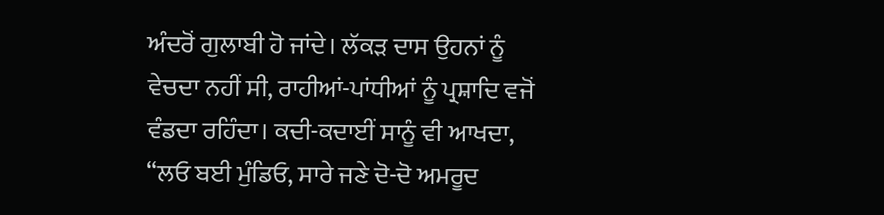ਅੰਦਰੋਂ ਗੁਲਾਬੀ ਹੋ ਜਾਂਦੇ। ਲੱਕੜ ਦਾਸ ਉਹਨਾਂ ਨੂੰ ਵੇਚਦਾ ਨਹੀਂ ਸੀ, ਰਾਹੀਆਂ-ਪਾਂਧੀਆਂ ਨੂੰ ਪ੍ਰਸ਼ਾਦਿ ਵਜੋਂ ਵੰਡਦਾ ਰਹਿੰਦਾ। ਕਦੀ-ਕਦਾਈਂ ਸਾਨੂੰ ਵੀ ਆਖਦਾ, “ਲਓ ਬਈ ਮੁੰਡਿਓ, ਸਾਰੇ ਜਣੇ ਦੋ-ਦੋ ਅਮਰੂਦ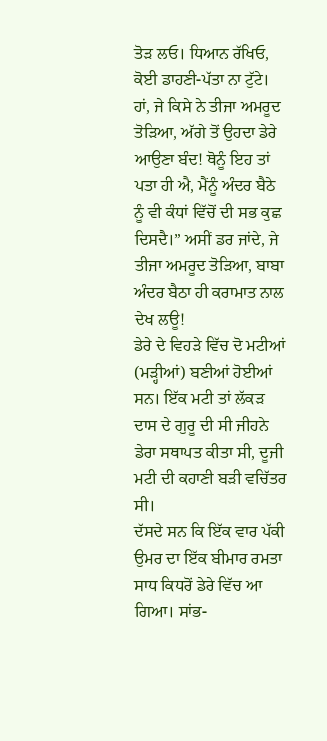ਤੋੜ ਲਓ। ਧਿਆਨ ਰੱਖਿਓ, ਕੋਈ ਡਾਹਣੀ-ਪੱਤਾ ਨਾ ਟੁੱਟੇ। ਹਾਂ, ਜੇ ਕਿਸੇ ਨੇ ਤੀਜਾ ਅਮਰੂਦ ਤੋੜਿਆ, ਅੱਗੇ ਤੋਂ ਉਹਦਾ ਡੇਰੇ ਆਉਣਾ ਬੰਦ! ਥੋਨੂੰ ਇਹ ਤਾਂ ਪਤਾ ਹੀ ਐ, ਮੈਂਨੂੰ ਅੰਦਰ ਬੈਠੇ ਨੂੰ ਵੀ ਕੰਧਾਂ ਵਿੱਚੋਂ ਦੀ ਸਭ ਕੁਛ ਦਿਸਦੈ।” ਅਸੀਂ ਡਰ ਜਾਂਦੇ, ਜੇ ਤੀਜਾ ਅਮਰੂਦ ਤੋੜਿਆ, ਬਾਬਾ ਅੰਦਰ ਬੈਠਾ ਹੀ ਕਰਾਮਾਤ ਨਾਲ ਦੇਖ ਲਊ!
ਡੇਰੇ ਦੇ ਵਿਹੜੇ ਵਿੱਚ ਦੋ ਮਟੀਆਂ (ਮੜ੍ਹੀਆਂ) ਬਣੀਆਂ ਹੋਈਆਂ ਸਨ। ਇੱਕ ਮਟੀ ਤਾਂ ਲੱਕੜ ਦਾਸ ਦੇ ਗੁਰੂ ਦੀ ਸੀ ਜੀਹਨੇ ਡੇਰਾ ਸਥਾਪਤ ਕੀਤਾ ਸੀ, ਦੂਜੀ ਮਟੀ ਦੀ ਕਹਾਣੀ ਬੜੀ ਵਚਿੱਤਰ ਸੀ।
ਦੱਸਦੇ ਸਨ ਕਿ ਇੱਕ ਵਾਰ ਪੱਕੀ ਉਮਰ ਦਾ ਇੱਕ ਬੀਮਾਰ ਰਮਤਾ ਸਾਧ ਕਿਧਰੋਂ ਡੇਰੇ ਵਿੱਚ ਆ ਗਿਆ। ਸਾਂਭ-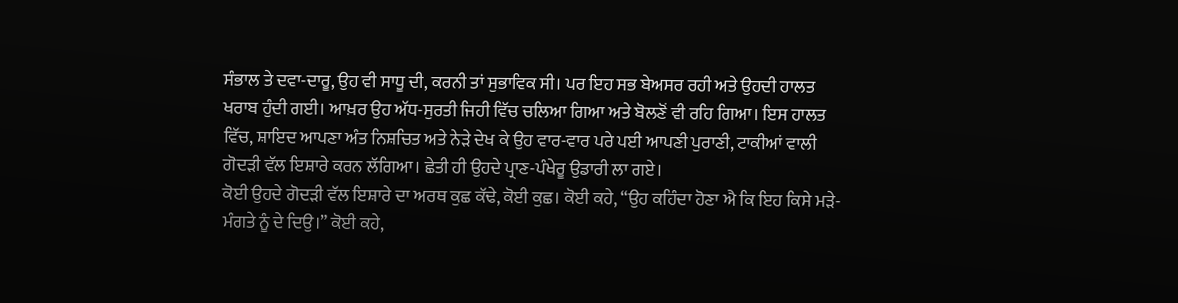ਸੰਭਾਲ ਤੇ ਦਵਾ-ਦਾਰੂ, ਉਹ ਵੀ ਸਾਧੂ ਦੀ, ਕਰਨੀ ਤਾਂ ਸੁਭਾਵਿਕ ਸੀ। ਪਰ ਇਹ ਸਭ ਬੇਅਸਰ ਰਹੀ ਅਤੇ ਉਹਦੀ ਹਾਲਤ ਖਰਾਬ ਹੁੰਦੀ ਗਈ। ਆਖ਼ਰ ਉਹ ਅੱਧ-ਸੁਰਤੀ ਜਿਹੀ ਵਿੱਚ ਚਲਿਆ ਗਿਆ ਅਤੇ ਬੋਲਣੋਂ ਵੀ ਰਹਿ ਗਿਆ। ਇਸ ਹਾਲਤ ਵਿੱਚ, ਸ਼ਾਇਦ ਆਪਣਾ ਅੰਤ ਨਿਸ਼ਚਿਤ ਅਤੇ ਨੇੜੇ ਦੇਖ ਕੇ ਉਹ ਵਾਰ-ਵਾਰ ਪਰੇ ਪਈ ਆਪਣੀ ਪੁਰਾਣੀ, ਟਾਕੀਆਂ ਵਾਲੀ ਗੋਦੜੀ ਵੱਲ ਇਸ਼ਾਰੇ ਕਰਨ ਲੱਗਿਆ। ਛੇਤੀ ਹੀ ਉਹਦੇ ਪ੍ਰਾਣ-ਪੰਖੇਰੂ ਉਡਾਰੀ ਲਾ ਗਏ।
ਕੋਈ ਉਹਦੇ ਗੋਦੜੀ ਵੱਲ ਇਸ਼ਾਰੇ ਦਾ ਅਰਥ ਕੁਛ ਕੱਢੇ, ਕੋਈ ਕੁਛ। ਕੋਈ ਕਹੇ, “ਉਹ ਕਹਿੰਦਾ ਹੋਣਾ ਐ ਕਿ ਇਹ ਕਿਸੇ ਮੜੇ-ਮੰਗਤੇ ਨੂੰ ਦੇ ਦਿਉ।” ਕੋਈ ਕਹੇ,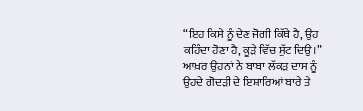“ਇਹ ਕਿਸੇ ਨੂੰ ਦੇਣ ਜੋਗੀ ਕਿੱਥੇ ਹੈ, ਉਹ ਕਹਿੰਦਾ ਹੋਣਾ ਹੈ, ਕੂੜੇ ਵਿੱਚ ਸੁੱਟ ਦਿਉ।” ਆਖ਼ਰ ਉਹਨਾਂ ਨੇ ਬਾਬਾ ਲੱਕੜ ਦਾਸ ਨੂੰ ਉਹਦੇ ਗੋਦੜੀ ਦੇ ਇਸ਼ਾਰਿਆਂ ਬਾਰੇ ਤੇ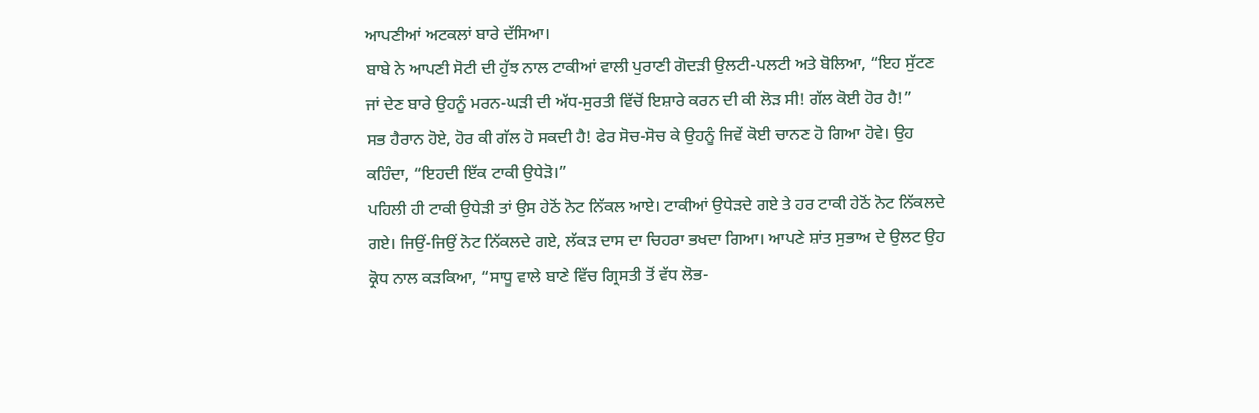ਆਪਣੀਆਂ ਅਟਕਲਾਂ ਬਾਰੇ ਦੱਸਿਆ।
ਬਾਬੇ ਨੇ ਆਪਣੀ ਸੋਟੀ ਦੀ ਹੁੱਝ ਨਾਲ ਟਾਕੀਆਂ ਵਾਲੀ ਪੁਰਾਣੀ ਗੋਦੜੀ ਉਲਟੀ-ਪਲਟੀ ਅਤੇ ਬੋਲਿਆ, “ਇਹ ਸੁੱਟਣ ਜਾਂ ਦੇਣ ਬਾਰੇ ਉਹਨੂੰ ਮਰਨ-ਘੜੀ ਦੀ ਅੱਧ-ਸੁਰਤੀ ਵਿੱਚੋਂ ਇਸ਼ਾਰੇ ਕਰਨ ਦੀ ਕੀ ਲੋੜ ਸੀ! ਗੱਲ ਕੋਈ ਹੋਰ ਹੈ!”
ਸਭ ਹੈਰਾਨ ਹੋਏ, ਹੋਰ ਕੀ ਗੱਲ ਹੋ ਸਕਦੀ ਹੈ! ਫੇਰ ਸੋਚ-ਸੋਚ ਕੇ ਉਹਨੂੰ ਜਿਵੇਂ ਕੋਈ ਚਾਨਣ ਹੋ ਗਿਆ ਹੋਵੇ। ਉਹ ਕਹਿੰਦਾ, “ਇਹਦੀ ਇੱਕ ਟਾਕੀ ਉਧੇੜੋ।”
ਪਹਿਲੀ ਹੀ ਟਾਕੀ ਉਧੇੜੀ ਤਾਂ ਉਸ ਹੇਠੋਂ ਨੋਟ ਨਿੱਕਲ ਆਏ। ਟਾਕੀਆਂ ਉਧੇੜਦੇ ਗਏ ਤੇ ਹਰ ਟਾਕੀ ਹੇਠੋਂ ਨੋਟ ਨਿੱਕਲਦੇ ਗਏ। ਜਿਉਂ-ਜਿਉਂ ਨੋਟ ਨਿੱਕਲਦੇ ਗਏ, ਲੱਕੜ ਦਾਸ ਦਾ ਚਿਹਰਾ ਭਖਦਾ ਗਿਆ। ਆਪਣੇ ਸ਼ਾਂਤ ਸੁਭਾਅ ਦੇ ਉਲਟ ਉਹ ਕ੍ਰੋਧ ਨਾਲ ਕੜਕਿਆ, “ਸਾਧੂ ਵਾਲੇ ਬਾਣੇ ਵਿੱਚ ਗ੍ਰਿਸਤੀ ਤੋਂ ਵੱਧ ਲੋਭ-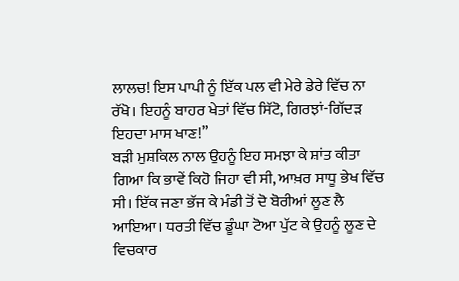ਲਾਲਚ! ਇਸ ਪਾਪੀ ਨੂੰ ਇੱਕ ਪਲ ਵੀ ਮੇਰੇ ਡੇਰੇ ਵਿੱਚ ਨਾ ਰੱਖੋ। ਇਹਨੂੰ ਬਾਹਰ ਖੇਤਾਂ ਵਿੱਚ ਸਿੱਟੋ, ਗਿਰਝਾਂ-ਗਿੱਦੜ ਇਹਦਾ ਮਾਸ ਖਾਣ!”
ਬੜੀ ਮੁਸ਼ਕਿਲ ਨਾਲ ਉਹਨੂੰ ਇਹ ਸਮਝਾ ਕੇ ਸ਼ਾਂਤ ਕੀਤਾ ਗਿਆ ਕਿ ਭਾਵੇਂ ਕਿਹੋ ਜਿਹਾ ਵੀ ਸੀ, ਆਖ਼ਰ ਸਾਧੂ ਭੇਖ ਵਿੱਚ ਸੀ। ਇੱਕ ਜਣਾ ਭੱਜ ਕੇ ਮੰਡੀ ਤੋਂ ਦੋ ਬੋਰੀਆਂ ਲੂਣ ਲੈ ਆਇਆ। ਧਰਤੀ ਵਿੱਚ ਡੂੰਘਾ ਟੋਆ ਪੁੱਟ ਕੇ ਉਹਨੂੰ ਲੂਣ ਦੇ ਵਿਚਕਾਰ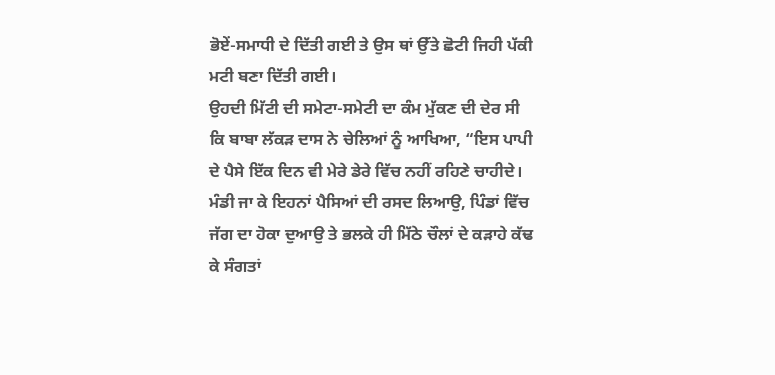ਭੋਏਂ-ਸਮਾਧੀ ਦੇ ਦਿੱਤੀ ਗਈ ਤੇ ਉਸ ਥਾਂ ਉੱਤੇ ਛੋਟੀ ਜਿਹੀ ਪੱਕੀ ਮਟੀ ਬਣਾ ਦਿੱਤੀ ਗਈ।
ਉਹਦੀ ਮਿੱਟੀ ਦੀ ਸਮੇਟਾ-ਸਮੇਟੀ ਦਾ ਕੰਮ ਮੁੱਕਣ ਦੀ ਦੇਰ ਸੀ ਕਿ ਬਾਬਾ ਲੱਕੜ ਦਾਸ ਨੇ ਚੇਲਿਆਂ ਨੂੰ ਆਖਿਆ, “ਇਸ ਪਾਪੀ ਦੇ ਪੈਸੇ ਇੱਕ ਦਿਨ ਵੀ ਮੇਰੇ ਡੇਰੇ ਵਿੱਚ ਨਹੀਂ ਰਹਿਣੇ ਚਾਹੀਦੇ। ਮੰਡੀ ਜਾ ਕੇ ਇਹਨਾਂ ਪੈਸਿਆਂ ਦੀ ਰਸਦ ਲਿਆਉ, ਪਿੰਡਾਂ ਵਿੱਚ ਜੱਗ ਦਾ ਹੋਕਾ ਦੁਆਉ ਤੇ ਭਲਕੇ ਹੀ ਮਿੱਠੇ ਚੌਲਾਂ ਦੇ ਕੜਾਹੇ ਕੱਢ ਕੇ ਸੰਗਤਾਂ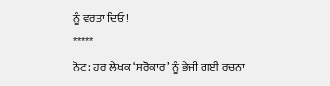ਨੂੰ ਵਰਤਾ ਦਿਓ!
*****
ਨੋਟ: ਹਰ ਲੇਖਕ ‘ਸਰੋਕਾਰ’ ਨੂੰ ਭੇਜੀ ਗਈ ਰਚਨਾ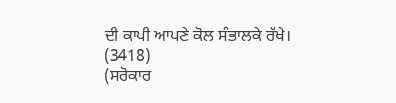ਦੀ ਕਾਪੀ ਆਪਣੇ ਕੋਲ ਸੰਭਾਲਕੇ ਰੱਖੇ।
(3418)
(ਸਰੋਕਾਰ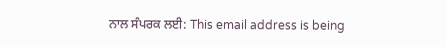ਨਾਲ ਸੰਪਰਕ ਲਈ: This email address is being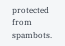protected from spambots.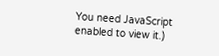You need JavaScript enabled to view it.)